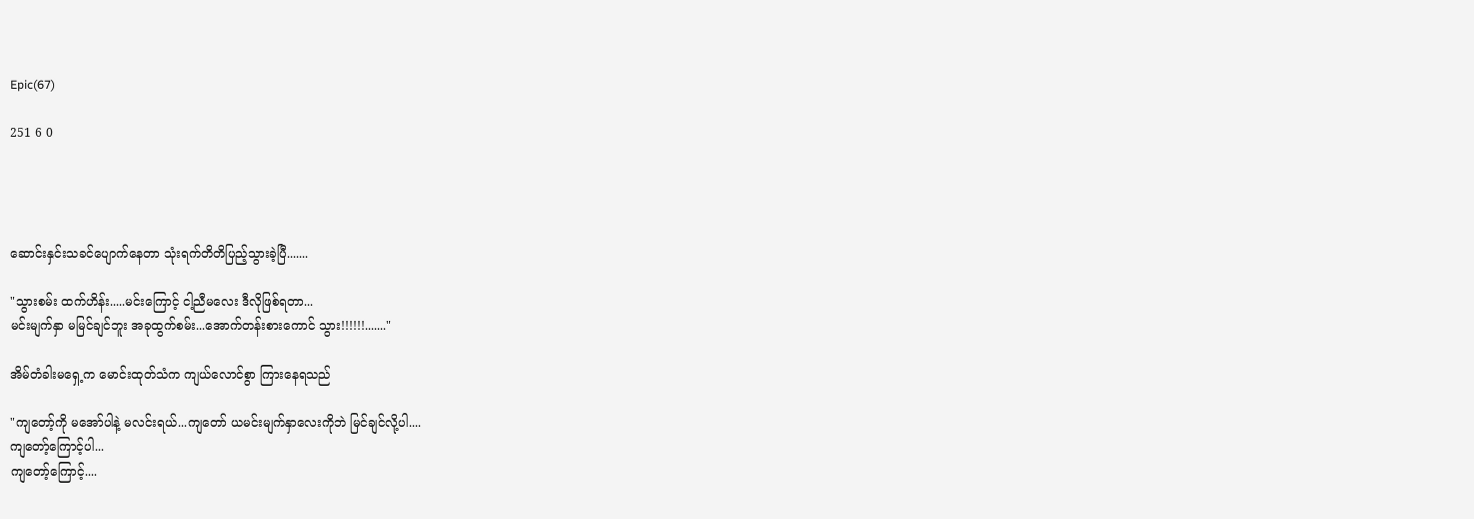Epic(67)

251 6 0




ဆောင်းနှင်းသခင်ပျောက်နေတာ သုံးရက်တိတိပြည့်သွားခဲ့ပြီ.......

"သွားစမ်း ထက်ဟိန်း.....မင်းကြောင့် ငါ့ညီမလေး ဒီလိုဖြစ်ရတာ...
မင်းမျက်နှာ မမြင်ချင်ဘူး အခုထွက်စမ်း...အောက်တန်းစားကောင် သွား!!!!!!......."

အိမ်တံခါးမရှေ့က မောင်းထုတ်သံက ကျယ်လောင်စွာ ကြားနေရသည်

"ကျတော့်ကို မအော်ပါနဲ့ မလင်းရယ်...ကျ‌တော် ယမင်းမျက်နှာလေးကိုဘဲ မြင်ချင်လို့ပါ....
ကျတော့်ကြောင့်ပါ...
ကျတော့်ကြောင့်....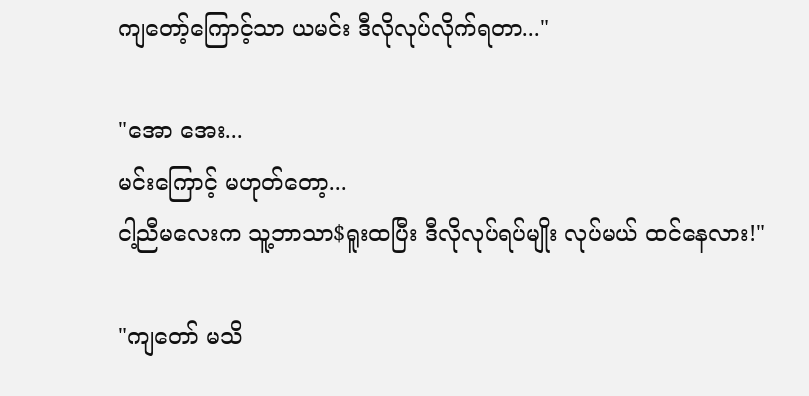ကျတော့်ကြောင့်သာ ယမင်း ဒီလိုလုပ်လိုက်ရတာ..."

"အော အေး...
မင်းကြောင့် မဟုတ်တော့...
ငါ့ညီမလေးက သူ့ဘာသာ$ရူးထပြီး ဒီလိုလုပ်ရပ်မျိုး လုပ်မယ် ထင်နေလား!"

"ကျတော် မသိ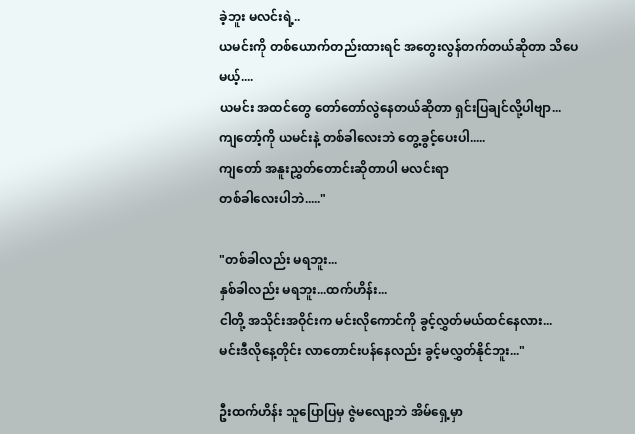ခဲ့ဘူး မလင်းရဲ့..
ယမင်းကို တစ်ယောက်တည်းထားရင် အတွေးလွန်တက်တယ်ဆိုတာ သိပေမယ့်....
ယမင်း အထင်တွေ တော်တော်လွဲနေတယ်ဆိုတာ ရှင်းပြချင်လို့ပါဗျာ...
ကျတော့်ကို ယမင်းနဲ့ တစ်ခါလေးဘဲ တွေ့ခွင့်ပေးပါ.....
ကျတော် အနူးညွှတ်တောင်းဆိုတာပါ မလင်းရာ
တစ်ခါလေးပါဘဲ....."

"တစ်ခါလည်း မရဘူး...
နှစ်ခါလည်း မရဘူး...ထက်ဟိန်း...
ငါတို့ အသိုင်းအဝိုင်းက မင်းလိုကောင်ကို ခွင့်လွှတ်မယ်ထင်နေလား...
မင်းဒီလိုနေ့တိုင်း လာတောင်းပန်နေလည်း ခွင့်မလွှတ်နိုင်ဘူး..."

ဦးထက်ဟိန်း ‌သူပြောပြမှ ဇွဲမလျော့ဘဲ အိမ်ရှေ့မှာ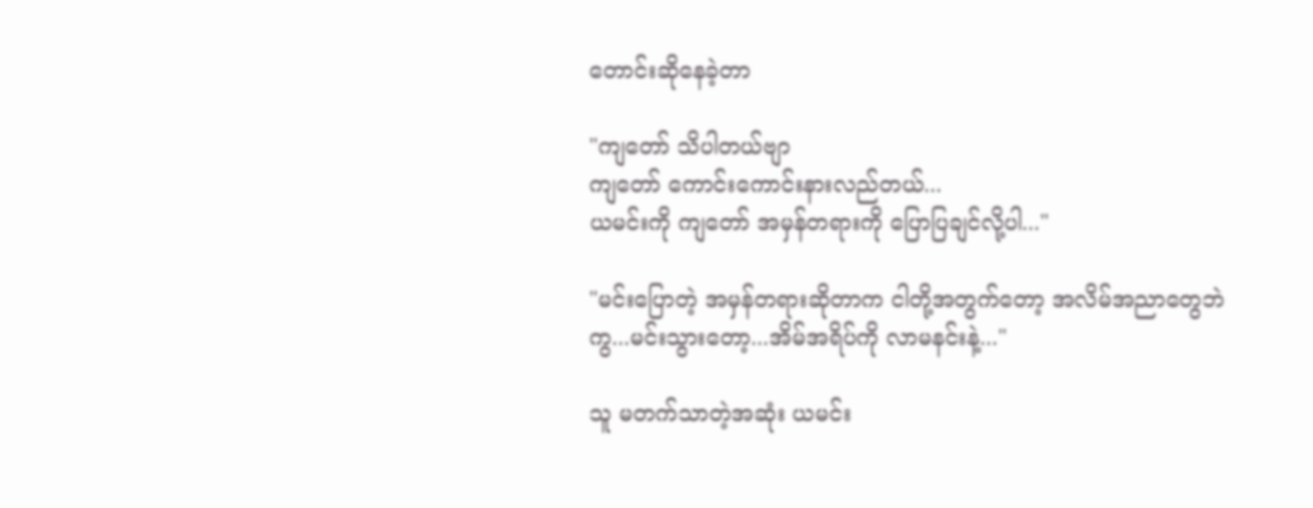တောင်းဆိုနေခဲ့တာ

"ကျတော် သိပါတယ်ဗျာ
ကျ‌တော် ကောင်းကောင်းနားလည်တယ်...
ယမင်းကို ကျတော် အမှန်တရားကို ပြောပြချင်လို့ပါ..."

"မင်းပြောတဲ့ အမှန်တရားဆိုတာက ငါတို့အတွက်တော့ အလိမ်အညာတွေဘဲကွ...မင်းသွားတော့...အိမ်အရိပ်ကို လာမနင်းနဲ့..."

သူ မတက်သာတဲ့အဆုံး ယမင်း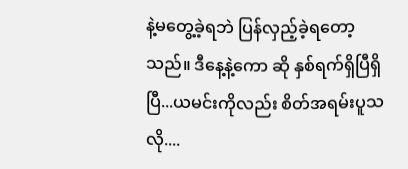နဲ့မတွေ့ခဲ့ရဘဲ ပြန်လှည့်ခဲ့ရတော့သည်။ ဒီနေ့နဲ့ကော ဆို နှစ်ရက်ရှိပြီရှိပြီ...ယမင်းကိုလည်း စိတ်အရမ်းပူသလို....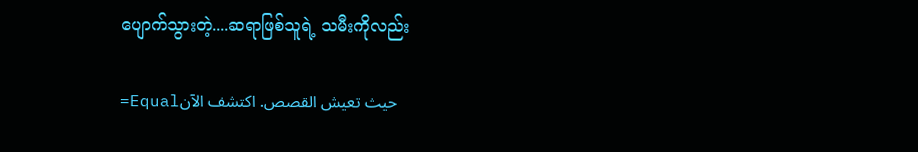ပျောက်သွားတဲ့....ဆရာဖြစ်သူရဲ့ သမီးကိုလည်း

=Equalحيث تعيش القصص. اكتشف الآن